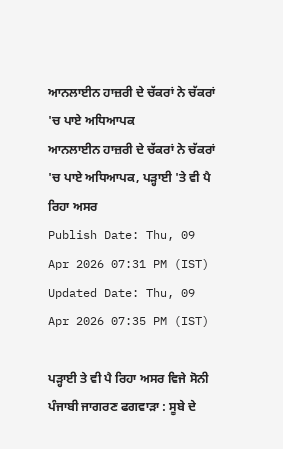ਆਨਲਾਈਨ ਹਾਜ਼ਰੀ ਦੇ ਚੱਕਰਾਂ ਨੇ ਚੱਕਰਾਂ 'ਚ ਪਾਏ ਅਧਿਆਪਕ
ਆਨਲਾਈਨ ਹਾਜ਼ਰੀ ਦੇ ਚੱਕਰਾਂ ਨੇ ਚੱਕਰਾਂ 'ਚ ਪਾਏ ਅਧਿਆਪਕ, ਪੜ੍ਹਾਈ 'ਤੇ ਵੀ ਪੈ ਰਿਹਾ ਅਸਰ
Publish Date: Thu, 09 Apr 2026 07:31 PM (IST)
Updated Date: Thu, 09 Apr 2026 07:35 PM (IST)

ਪੜ੍ਹਾਈ ਤੇ ਵੀ ਪੈ ਰਿਹਾ ਅਸਰ ਵਿਜੇ ਸੋਨੀ ਪੰਜਾਬੀ ਜਾਗਰਣ ਫਗਵਾੜਾ : ਸੂਬੇ ਦੇ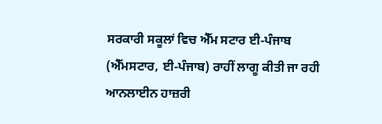ਸਰਕਾਰੀ ਸਕੂਲਾਂ ਵਿਚ ਐੱਮ ਸਟਾਰ ਈ-ਪੰਜਾਬ (ਐੱਮਸਟਾਰ, ਈ-ਪੰਜਾਬ) ਰਾਹੀਂ ਲਾਗੂ ਕੀਤੀ ਜਾ ਰਹੀ ਆਨਲਾਈਨ ਹਾਜ਼ਰੀ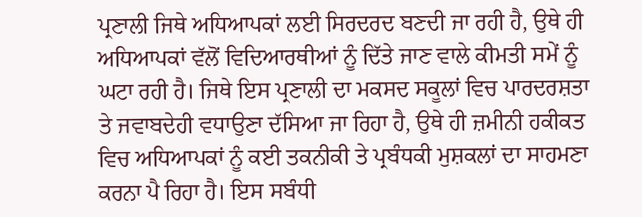ਪ੍ਰਣਾਲੀ ਜਿਥੇ ਅਧਿਆਪਕਾਂ ਲਈ ਸਿਰਦਰਦ ਬਣਦੀ ਜਾ ਰਹੀ ਹੈ, ਉਥੇ ਹੀ ਅਧਿਆਪਕਾਂ ਵੱਲੋਂ ਵਿਦਿਆਰਥੀਆਂ ਨੂੰ ਦਿੱਤੇ ਜਾਣ ਵਾਲੇ ਕੀਮਤੀ ਸਮੇਂ ਨੂੰ ਘਟਾ ਰਹੀ ਹੈ। ਜਿਥੇ ਇਸ ਪ੍ਰਣਾਲੀ ਦਾ ਮਕਸਦ ਸਕੂਲਾਂ ਵਿਚ ਪਾਰਦਰਸ਼ਤਾ ਤੇ ਜਵਾਬਦੇਹੀ ਵਧਾਉਣਾ ਦੱਸਿਆ ਜਾ ਰਿਹਾ ਹੈ, ਉਥੇ ਹੀ ਜ਼ਮੀਨੀ ਹਕੀਕਤ ਵਿਚ ਅਧਿਆਪਕਾਂ ਨੂੰ ਕਈ ਤਕਨੀਕੀ ਤੇ ਪ੍ਰਬੰਧਕੀ ਮੁਸ਼ਕਲਾਂ ਦਾ ਸਾਹਮਣਾ ਕਰਨਾ ਪੈ ਰਿਹਾ ਹੈ। ਇਸ ਸਬੰਧੀ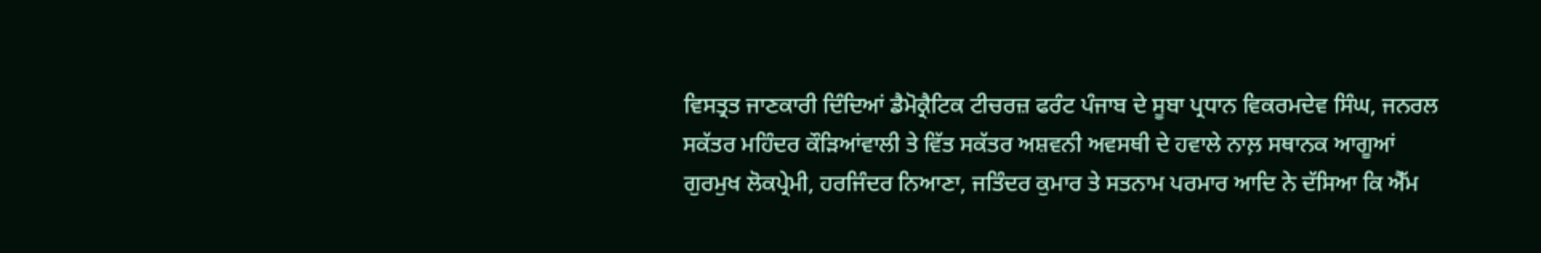ਵਿਸਤ੍ਰਤ ਜਾਣਕਾਰੀ ਦਿੰਦਿਆਂ ਡੈਮੋਕ੍ਰੈਟਿਕ ਟੀਚਰਜ਼ ਫਰੰਟ ਪੰਜਾਬ ਦੇ ਸੂਬਾ ਪ੍ਰਧਾਨ ਵਿਕਰਮਦੇਵ ਸਿੰਘ, ਜਨਰਲ ਸਕੱਤਰ ਮਹਿੰਦਰ ਕੌੜਿਆਂਵਾਲੀ ਤੇ ਵਿੱਤ ਸਕੱਤਰ ਅਸ਼ਵਨੀ ਅਵਸਥੀ ਦੇ ਹਵਾਲੇ ਨਾਲ਼ ਸਥਾਨਕ ਆਗੂਆਂ ਗੁਰਮੁਖ ਲੋਕਪ੍ਰੇਮੀ, ਹਰਜਿੰਦਰ ਨਿਆਣਾ, ਜਤਿੰਦਰ ਕੁਮਾਰ ਤੇ ਸਤਨਾਮ ਪਰਮਾਰ ਆਦਿ ਨੇ ਦੱਸਿਆ ਕਿ ਐੱਮ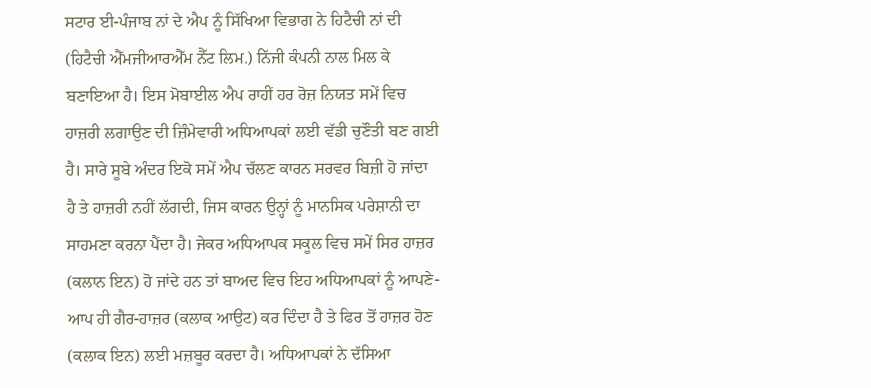ਸਟਾਰ ਈ-ਪੰਜਾਬ ਨਾਂ ਦੇ ਐਪ ਨੂੰ ਸਿੱਖਿਆ ਵਿਭਾਗ ਨੇ ਹਿਟੈਚੀ ਨਾਂ ਦੀ (ਹਿਟੈਚੀ ਐੱਮਜੀਆਰਐੱਮ ਨੈੱਟ ਲਿਮ.) ਨਿੱਜੀ ਕੰਪਨੀ ਨਾਲ ਮਿਲ ਕੇ ਬਣਾਇਆ ਹੈ। ਇਸ ਮੋਬਾਈਲ ਐਪ ਰਾਹੀਂ ਹਰ ਰੋਜ਼ ਨਿਯਤ ਸਮੇਂ ਵਿਚ ਹਾਜ਼ਰੀ ਲਗਾਉਣ ਦੀ ਜ਼ਿੰਮੇਵਾਰੀ ਅਧਿਆਪਕਾਂ ਲਈ ਵੱਡੀ ਚੁਣੌਤੀ ਬਣ ਗਈ ਹੈ। ਸਾਰੇ ਸੂਬੇ ਅੰਦਰ ਇਕੋ ਸਮੇਂ ਐਪ ਚੱਲਣ ਕਾਰਨ ਸਰਵਰ ਬਿਜ਼ੀ ਹੋ ਜਾਂਦਾ ਹੈ ਤੇ ਹਾਜ਼ਰੀ ਨਹੀਂ ਲੱਗਦੀ, ਜਿਸ ਕਾਰਨ ਉਨ੍ਹਾਂ ਨੂੰ ਮਾਨਸਿਕ ਪਰੇਸ਼ਾਨੀ ਦਾ ਸਾਹਮਣਾ ਕਰਨਾ ਪੈਂਦਾ ਹੈ। ਜੇਕਰ ਅਧਿਆਪਕ ਸਕੂਲ ਵਿਚ ਸਮੇਂ ਸਿਰ ਹਾਜ਼ਰ (ਕਲਾਨ ਇਨ) ਹੋ ਜਾਂਦੇ ਹਨ ਤਾਂ ਬਾਅਦ ਵਿਚ ਇਹ ਅਧਿਆਪਕਾਂ ਨੂੰ ਆਪਣੇ-ਆਪ ਹੀ ਗੈਰ-ਹਾਜ਼ਰ (ਕਲਾਕ ਆਉਟ) ਕਰ ਦਿੰਦਾ ਹੈ ਤੇ ਫਿਰ ਤੋਂ ਹਾਜ਼ਰ ਹੋਣ (ਕਲਾਕ ਇਨ) ਲਈ ਮਜ਼ਬੂਰ ਕਰਦਾ ਹੈ। ਅਧਿਆਪਕਾਂ ਨੇ ਦੱਸਿਆ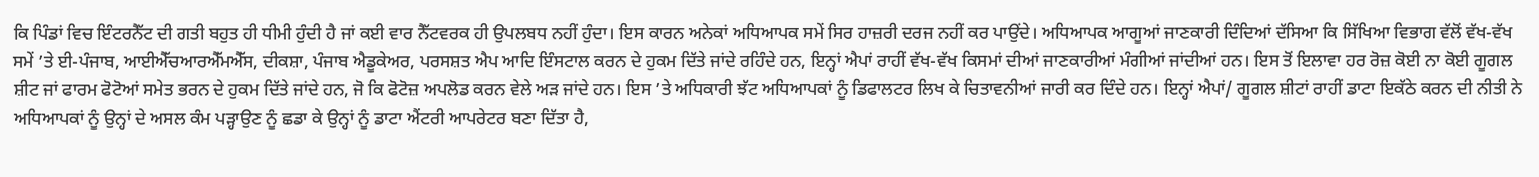ਕਿ ਪਿੰਡਾਂ ਵਿਚ ਇੰਟਰਨੈੱਟ ਦੀ ਗਤੀ ਬਹੁਤ ਹੀ ਧੀਮੀ ਹੁੰਦੀ ਹੈ ਜਾਂ ਕਈ ਵਾਰ ਨੈੱਟਵਰਕ ਹੀ ਉਪਲਬਧ ਨਹੀਂ ਹੁੰਦਾ। ਇਸ ਕਾਰਨ ਅਨੇਕਾਂ ਅਧਿਆਪਕ ਸਮੇਂ ਸਿਰ ਹਾਜ਼ਰੀ ਦਰਜ ਨਹੀਂ ਕਰ ਪਾਉਂਦੇ। ਅਧਿਆਪਕ ਆਗੂਆਂ ਜਾਣਕਾਰੀ ਦਿੰਦਿਆਂ ਦੱਸਿਆ ਕਿ ਸਿੱਖਿਆ ਵਿਭਾਗ ਵੱਲੋਂ ਵੱਖ-ਵੱਖ ਸਮੇਂ ’ਤੇ ਈ-ਪੰਜਾਬ, ਆਈਐੱਚਆਰਐੱਮਐੱਸ, ਦੀਕਸ਼ਾ, ਪੰਜਾਬ ਐਡੂਕੇਅਰ, ਪਰਸਸ਼ਤ ਐਪ ਆਦਿ ਇੰਸਟਾਲ ਕਰਨ ਦੇ ਹੁਕਮ ਦਿੱਤੇ ਜਾਂਦੇ ਰਹਿੰਦੇ ਹਨ, ਇਨ੍ਹਾਂ ਐਪਾਂ ਰਾਹੀਂ ਵੱਖ-ਵੱਖ ਕਿਸਮਾਂ ਦੀਆਂ ਜਾਣਕਾਰੀਆਂ ਮੰਗੀਆਂ ਜਾਂਦੀਆਂ ਹਨ। ਇਸ ਤੋਂ ਇਲਾਵਾ ਹਰ ਰੋਜ਼ ਕੋਈ ਨਾ ਕੋਈ ਗੂਗਲ ਸ਼ੀਟ ਜਾਂ ਫਾਰਮ ਫੋਟੋਆਂ ਸਮੇਤ ਭਰਨ ਦੇ ਹੁਕਮ ਦਿੱਤੇ ਜਾਂਦੇ ਹਨ, ਜੋ ਕਿ ਫੋਟੋਜ਼ ਅਪਲੋਡ ਕਰਨ ਵੇਲੇ ਅੜ ਜਾਂਦੇ ਹਨ। ਇਸ ’ਤੇ ਅਧਿਕਾਰੀ ਝੱਟ ਅਧਿਆਪਕਾਂ ਨੂੰ ਡਿਫਾਲਟਰ ਲਿਖ ਕੇ ਚਿਤਾਵਨੀਆਂ ਜਾਰੀ ਕਰ ਦਿੰਦੇ ਹਨ। ਇਨ੍ਹਾਂ ਐਪਾਂ/ ਗੂਗਲ ਸ਼ੀਟਾਂ ਰਾਹੀਂ ਡਾਟਾ ਇਕੱਠੇ ਕਰਨ ਦੀ ਨੀਤੀ ਨੇ ਅਧਿਆਪਕਾਂ ਨੂੰ ਉਨ੍ਹਾਂ ਦੇ ਅਸਲ ਕੰਮ ਪੜ੍ਹਾਉਣ ਨੂੰ ਛਡਾ ਕੇ ਉਨ੍ਹਾਂ ਨੂੰ ਡਾਟਾ ਐਂਟਰੀ ਆਪਰੇਟਰ ਬਣਾ ਦਿੱਤਾ ਹੈ,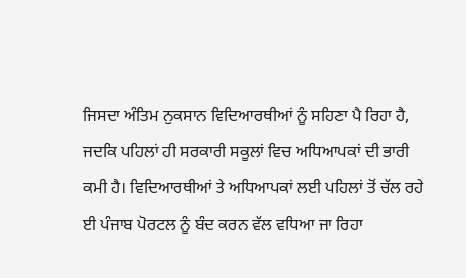ਜਿਸਦਾ ਅੰਤਿਮ ਨੁਕਸਾਨ ਵਿਦਿਆਰਥੀਆਂ ਨੂੰ ਸਹਿਣਾ ਪੈ ਰਿਹਾ ਹੈ, ਜਦਕਿ ਪਹਿਲਾਂ ਹੀ ਸਰਕਾਰੀ ਸਕੂਲਾਂ ਵਿਚ ਅਧਿਆਪਕਾਂ ਦੀ ਭਾਰੀ ਕਮੀ ਹੈ। ਵਿਦਿਆਰਥੀਆਂ ਤੇ ਅਧਿਆਪਕਾਂ ਲਈ ਪਹਿਲਾਂ ਤੋਂ ਚੱਲ ਰਹੇ ਈ ਪੰਜਾਬ ਪੋਰਟਲ ਨੂੰ ਬੰਦ ਕਰਨ ਵੱਲ ਵਧਿਆ ਜਾ ਰਿਹਾ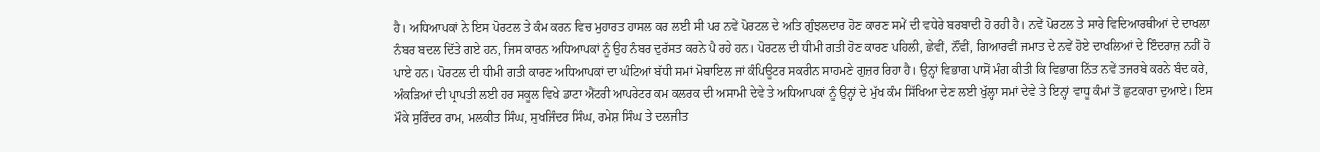ਹੈ। ਅਧਿਆਪਕਾਂ ਨੇ ਇਸ ਪੋਰਟਲ ਤੇ ਕੰਮ ਕਰਨ ਵਿਚ ਮੁਹਾਰਤ ਹਾਸਲ ਕਰ ਲਈ ਸੀ ਪਰ ਨਵੇਂ ਪੋਰਟਲ ਦੇ ਅਤਿ ਗੁੰਝਲਦਾਰ ਹੋਣ ਕਾਰਣ ਸਮੇਂ ਦੀ ਵਧੇਰੇ ਬਰਬਾਦੀ ਹੋ ਰਹੀ ਹੈ। ਨਵੇਂ ਪੋਰਟਲ ਤੇ ਸਾਰੇ ਵਿਦਿਆਰਥੀਆਂ ਦੇ ਦਾਖਲਾ ਨੰਬਰ ਬਦਲ ਦਿੱਤੇ ਗਏ ਹਨ, ਜਿਸ ਕਾਰਨ ਅਧਿਆਪਕਾਂ ਨੂੰ ਉਹ ਨੰਬਰ ਦੁਰੱਸਤ ਕਰਨੇ ਪੈ ਰਹੇ ਹਨ। ਪੋਰਟਲ ਦੀ ਧੀਮੀ ਗਤੀ ਹੋਣ ਕਾਰਣ ਪਹਿਲੀ, ਛੇਵੀਂ, ਨੌਂਵੀਂ, ਗਿਆਰਵੀਂ ਜਮਾਤ ਦੇ ਨਵੇਂ ਹੋਏ ਦਾਖਲਿਆਂ ਦੇ ਇੰਦਰਾਜ਼ ਨਹੀਂ ਹੋ ਪਾਏ ਹਨ। ਪੋਰਟਲ ਦੀ ਧੀਮੀ ਗਤੀ ਕਾਰਣ ਅਧਿਆਪਕਾਂ ਦਾ ਘੰਟਿਆਂ ਬੱਧੀ ਸਮਾਂ ਮੋਬਾਇਲ ਜਾਂ ਕੰਪਿਊਟਰ ਸਕਰੀਨ ਸਾਹਮਣੇ ਗੁਜ਼ਰ ਰਿਹਾ ਹੈ। ਉਨ੍ਹਾਂ ਵਿਭਾਗ ਪਾਸੋਂ ਮੰਗ ਕੀਤੀ ਕਿ ਵਿਭਾਗ ਨਿੱਤ ਨਵੇਂ ਤਜਰਬੇ ਕਰਨੇ ਬੰਦ ਕਰੇ, ਅੰਕੜਿਆਂ ਦੀ ਪ੍ਰਾਪਤੀ ਲਈ ਹਰ ਸਕੂਲ ਵਿਖੇ ਡਾਟਾ ਐਂਟਰੀ ਆਪਰੇਟਰ ਕਮ ਕਲਰਕ ਦੀ ਅਸਾਮੀ ਦੇਵੇ ਤੇ ਅਧਿਆਪਕਾਂ ਨੂੰ ਉਨ੍ਹਾਂ ਦੇ ਮੁੱਖ ਕੰਮ ਸਿੱਖਿਆ ਦੇਣ ਲਈ ਖੁੱਲ੍ਹਾ ਸਮਾਂ ਦੇਵੇ ਤੇ ਇਨ੍ਹਾਂ ਵਾਧੂ ਕੰਮਾਂ ਤੋਂ ਛੁਟਕਾਰਾ ਦੁਆਏ। ਇਸ ਮੌਕੇ ਸੁਰਿੰਦਰ ਰਾਮ, ਮਲਕੀਤ ਸਿੰਘ, ਸੁਖਜਿੰਦਰ ਸਿੰਘ, ਰਮੇਸ਼ ਸਿੰਘ ਤੇ ਦਲਜੀਤ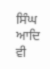ਸਿੰਘ ਆਦਿ ਵੀ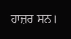ਹਾਜ਼ਰ ਸਨ।